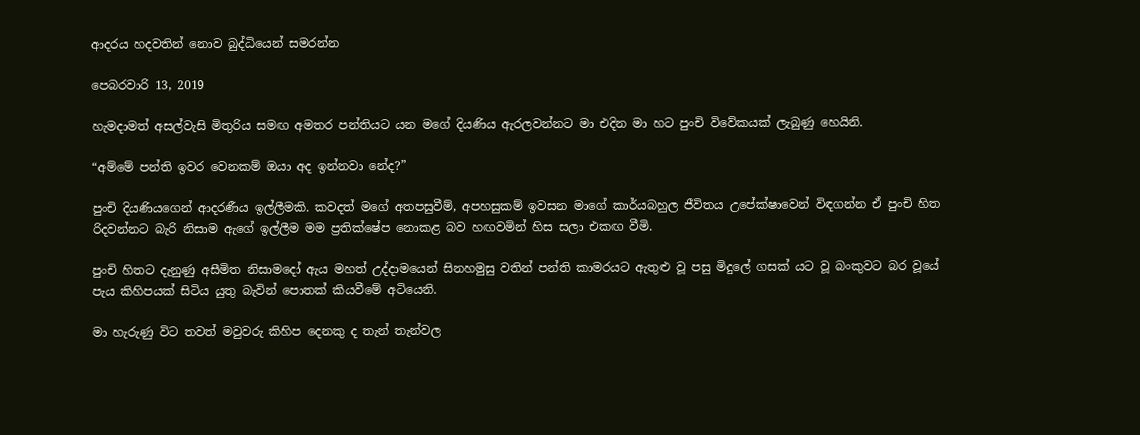ආදරය හදවතින් නොව බුද්ධියෙන් සමරන්න

පෙබරවාරි 13, 2019

හැමදාමත් අසල්වැසි මිතුරිය සමඟ අමතර පන්තියට යන මගේ දියණිය ඇරලවන්නට මා එදින මා හට පුංචි විවේකයක් ලැබුණු හෙයිනි.

“අම්මේ පන්ති ඉවර වෙනකම් ඔයා අද ඉන්නවා නේද?”

පුංචි දියණියගෙන් ආදරණීය ඉල්ලීමකි. කවදත් මගේ අතපසුවීම්, අපහසුකම් ඉවසන මාගේ කාර්යබහුල ජීවිතය උපේක්ෂාවෙන් විඳගන්න ඒ පුංචි හිත රිදවන්නට බැරි නිසාම ඇගේ ඉල්ලීම මම ප්‍රතික්ෂේප නොකළ බව හඟවමින් හිස සලා එකඟ වීමි.

පුංචි හිතට දැනුණු අසීමිත නිසාමදෝ ඇය මහත් උද්දාමයෙන් සිනහමුසු වතින් පන්ති කාමරයට ඇතුළු වූ පසු මිදුලේ ගසක් යට වූ බංකුවට බර වූයේ පැය කිහිපයක් සිටිය යුතු බැවින් පොතක් කියවීමේ අටියෙනි.

මා හැරුණු විට තවත් මවුවරු කිහිප දෙනකු ද තැන් තැන්වල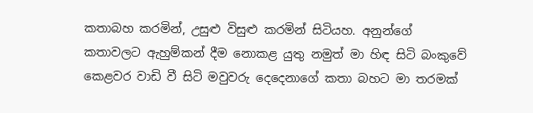කතාබහ කරමින්, උසුළු විසුළු කරමින් සිටියහ. අනුන්ගේ කතාවලට ඇහුම්කන් දීම නොකළ යුතු නමුත් මා හිඳ සිටි බංකුවේ කෙළවර වාඩි වී සිටි මවුවරු දෙදෙනාගේ කතා බහට මා තරමක්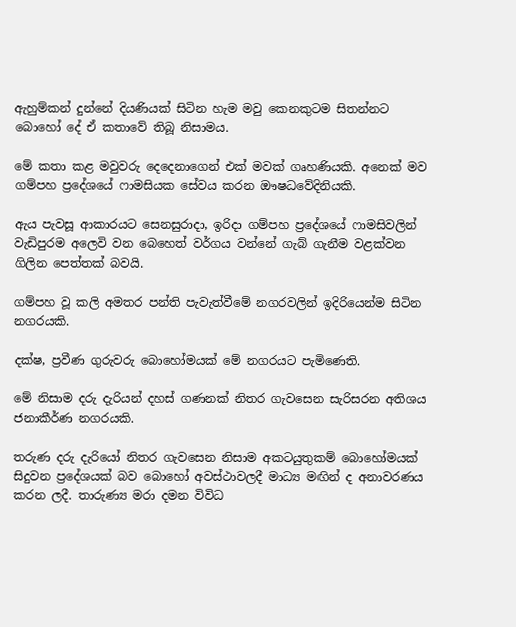ඇහුම්කන් දුන්නේ දියණියක් සිටින හැම මවු කෙනකුටම සිතන්නට බොහෝ දේ ඒ කතාවේ තිබූ නිසාමය.

මේ කතා කළ මවුවරු දෙදෙනාගෙන් එක් මවක් ගෘහණියකි. අනෙක් මව ගම්පහ ප්‍රදේශයේ ෆාමසියක සේවය කරන ඖෂධවේදිනියකි.

ඇය පැවසූ ආකාරයට සෙනසුරාදා, ඉරිදා ගම්පහ ප්‍රදේශයේ ෆාමසිවලින් වැඩිපුරම අලෙවි වන බෙහෙත් වර්ගය වන්නේ ගැබ් ගැනීම වළක්වන ගිලින පෙත්තක් බවයි.

ගම්පහ වූ කලි අමතර පන්ති පැවැත්වීමේ නගරවලින් ඉදිරියෙන්ම සිටින නගරයකි.

දක්ෂ, ප්‍රවීණ ගුරුවරු බොහෝමයක් මේ නගරයට පැමිණෙති.

මේ නිසාම දරු දැරියන් දහස් ගණනක් නිතර ගැවසෙන සැරිසරන අතිශය ජනාකීර්ණ නගරයකි.

තරුණ දරු දැරියෝ නිතර ගැවසෙන නිසාම අකටයුතුකම් බොහෝමයක් සිදුවන ප්‍රදේශයක් බව බොහෝ අවස්ථාවලදී මාධ්‍ය මඟින් ද අනාවරණය කරන ලදී. තාරුණ්‍ය මරා දමන විවිධ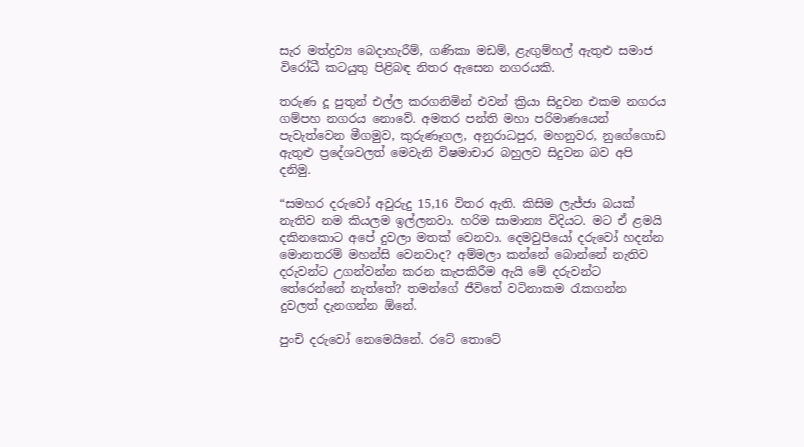සැර මත්ද්‍රව්‍ය බෙදාහැරීම්, ගණිකා මඩම්, ළැඟුම්හල් ඇතුළු සමාජ විරෝධී කටයුතු පිළිබඳ නිතර ඇසෙන නගරයකි.

තරුණ දූ පුතුන් එල්ල කරගනිමින් එවන් ක්‍රියා සිදුවන එකම නගරය ගම්පහ නගරය නොවේ. අමතර පන්ති මහා පරිමාණයෙන් පැවැත්වෙන මීගමුව, කුරුණෑගල, අනුරාධපුර, මහනුවර, නුගේගොඩ ඇතුළු ප්‍රදේශවලත් මෙවැනි විෂමාචාර බහුලව සිදුවන බව අපි දනිමු.

“සමහර දරුවෝ අවුරුදු 15,16 විතර ඇති. කිසිම ලැජ්ජා බයක් නැතිව නම කියලම ඉල්ලනවා. හරිම සාමාන්‍ය විදියට. මට ඒ ළමයි දකිනකොට අපේ දුවලා මතක් වෙනවා. දෙමවුපියෝ දරුවෝ හදන්න මොනතරම් මහන්සි වෙනවාද? අම්මලා කන්නේ බොන්නේ නැතිව දරුවන්ට උගන්වන්න කරන කැපකිරීම ඇයි මේ දරුවන්ට තේරෙන්නේ නැත්තේ? තමන්ගේ ජීවිතේ වටිනාකම රැකගන්න දුවලත් දැනගන්න ඕනේ.

පුංචි දරුවෝ නෙමෙයිනේ. රටේ තොටේ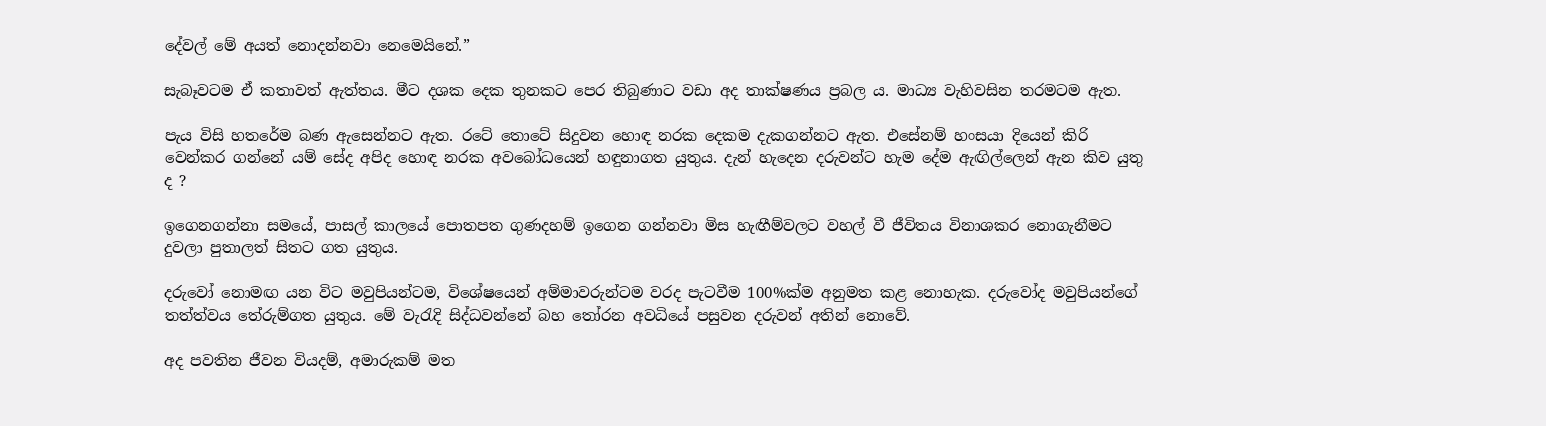දේවල් මේ අයත් නොදන්නවා නෙමෙයිනේ.”

සැබෑවටම ඒ කතාවත් ඇත්තය. මීට දශක දෙක තුනකට පෙර තිබුණාට වඩා අද තාක්ෂණය ප්‍රබල ය. මාධ්‍ය වැහිවසින තරමටම ඇත.

පැය විසි හතරේම බණ ඇසෙන්නට ඇත. රටේ තොටේ සිදුවන හොඳ නරක දෙකම දැකගන්නට ඇත. එසේනම් හංසයා දියෙන් කිරි වෙන්කර ගන්නේ යම් සේද අපිද හොඳ නරක අවබෝධයෙන් හඳුනාගත යුතුය. දැන් හැදෙන දරුවන්ට හැම දේම ඇඟිල්ලෙන් ඇන කිව යුතු ද ?

ඉගෙනගන්නා සමයේ, පාසල් කාලයේ පොතපත ගුණදහම් ඉගෙන ගන්නවා මිස හැඟීම්වලට වහල් වී ජීවිතය විනාශකර නොගැනීමට දුවලා පුතාලත් සිතට ගත යුතුය.

දරුවෝ නොමඟ යන විට මවුපියන්ටම, විශේෂයෙන් අම්මාවරුන්ටම වරද පැටවීම 100%ක්ම අනුමත කළ නොහැක. දරුවෝද මවුපියන්ගේ තත්ත්වය තේරුම්ගත යුතුය. මේ වැරැදි සිද්ධවන්නේ බහ තෝරන අවධියේ පසුවන දරුවන් අතින් නොවේ.

අද පවතින ජීවන වියදම්, අමාරුකම් මත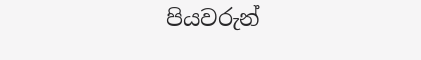පියවරුන්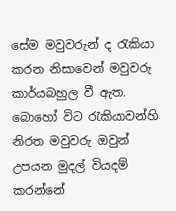සේම මවුවරුන් ද රැකියා කරන නිසාවෙන් මවුවරු කාර්යබහුල වී ඇත. බොහෝ විට රැකියාවන්හි නිරත මවුවරු ඔවුන් උපයන මුදල් වියදම් කරන්නේ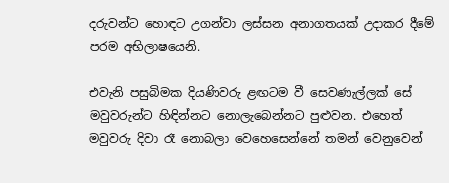දරුවන්ට හොඳට උගන්වා ලස්සන අනාගතයක් උදාකර දීමේ පරම අභිලාෂයෙනි.

එවැනි පසුබිමක දියණිවරු ළඟටම වී සෙවණැල්ලක් සේ මවුවරුන්ට හිඳින්නට නොලැබෙන්නට පුළුවන. එහෙත් මවුවරු දිවා රෑ නොබලා වෙහෙසෙන්නේ තමන් වෙනුවෙන්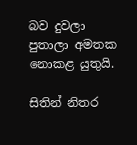බව දුවලා පුතාලා අමතක නොකළ යුතුයි.

සිතින් නිතර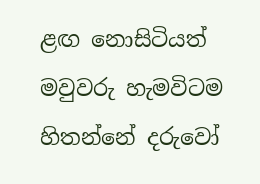ළඟ නොසිටියත් මවුවරු හැමවිටම හිතන්නේ දරුවෝ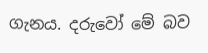ගැනය. දරුවෝ මේ බව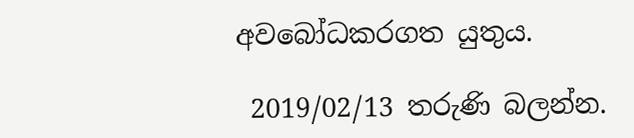අවබෝධකරගත යුතුය.

 2019/02/13 තරුණි බලන්න.